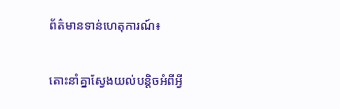ព័ត៌មានទាន់ហេតុការណ៍៖

តោះនាំគ្នាស្វែងយល់បន្តិចអំពីអ្វី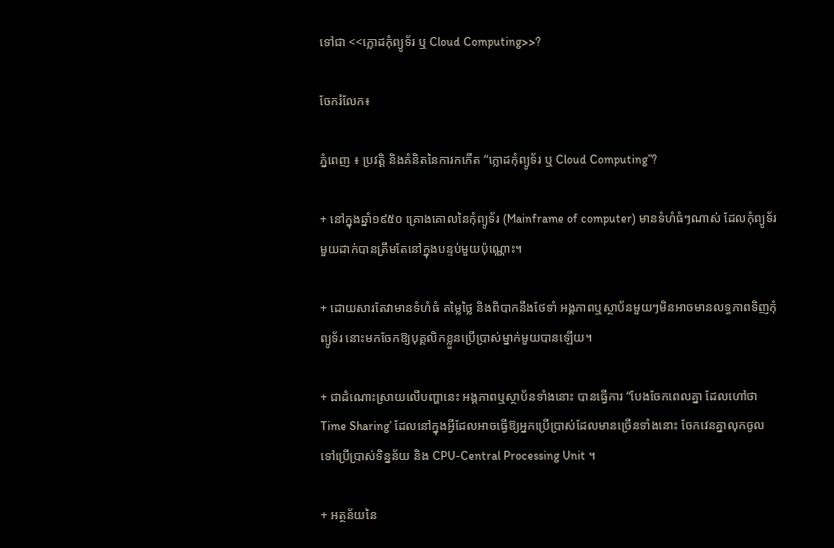ទៅជា <<ក្លោដកុំព្យូទ័រ ឬ Cloud Computing>>?

ចែករំលែក៖

ភ្នំពេញ ៖ ប្រវត្តិ និងគំនិតនៃការកកើត “ក្លោដកុំព្យូទ័រ ឬ Cloud Computing”?

+ នៅក្នុងឆ្នាំ១៩៥០ គ្រោងគោលនៃកុំព្យូទ័រ (Mainframe of computer) មានទំហំធំៗណាស់ ដែលកុំព្យូទ័រមួយដាក់បានត្រឹមតែនៅក្នុងបន្ទប់មួយប៉ុណ្ណោះ។

+ ដោយសារតែវាមានទំហំធំ តម្លៃថ្លៃ និងពិបាកនឹងថែទាំ អង្គភាពឬស្ថាប័នមួយៗមិនអាចមានលទ្ធភាពទិញកុំព្យូទ័រ នោះមកចែកឱ្យបុគ្គលិកខ្លួនប្រើប្រាស់ម្នាក់មួយបានឡើយ។

+ ជាដំណោះស្រាយលើបញ្ហានេះ អង្គភាពឬស្ថាប័នទាំងនោះ បានធ្វើការ “បែងចែកពេលគ្នា ដែលហៅថា Time Sharing’ ដែលនៅក្នុងអ្វីដែលអាចធ្វើឱ្យអ្នកប្រើប្រាស់ដែលមានច្រើនទាំងនោះ ចែកវេនគ្នាលុកចូលទៅប្រើប្រាស់ទិន្នន័យ និង CPU-Central Processing Unit ។

+ អត្ថន័យនៃ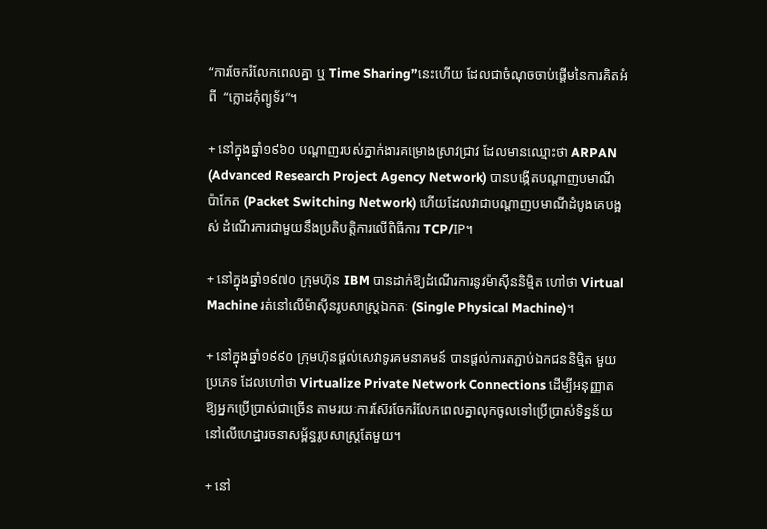“ការចែករំលែកពេលគ្នា ឬ Time Sharing”នេះហើយ ដែលជាចំណុចចាប់ផ្តើមនៃការគិតអំពី  “ក្លោដកុំព្យូទ័រ”។

+ នៅក្នុងឆ្នាំ១៩៦០ បណ្តាញរបស់ភ្នាក់ងារគម្រោងស្រាវជ្រាវ ដែលមានឈ្មោះថា ARPAN  (Advanced Research Project Agency Network) បានបង្កើតបណ្តាញបមាណី   ប៉ាកែត (Packet Switching Network) ហើយដែលវាជាបណ្តាញបមាណីដំបូងគេបង្អស់ ដំណើរការជាមួយនឹងប្រតិបត្តិការលើពិធីការ TCP/IP។

+ នៅក្នុងឆ្នាំ១៩៧០ ក្រុមហ៊ុន IBM បានដាក់ឱ្យដំណើរការនូវម៉ាស៊ីននិម្មិត ហៅថា Virtual Machine រត់នៅលើម៉ាស៊ីនរូបសាស្រ្តឯកតៈ (Single Physical Machine)។

+ នៅក្នុងឆ្នាំ១៩៩០ ក្រុមហ៊ុនផ្តល់សេវាទូរគមនាគមន៍ បានផ្តល់ការតភ្ជាប់ឯកជននិម្មិត មួយប្រភេទ ដែលហៅថា Virtualize Private Network Connections ដើម្បីអនុញ្ញាតឱ្យអ្នកប្រើប្រាស់ជាច្រើន តាមរយៈការស៊ែរចែករំលែកពេលគ្នាលុកចូលទៅប្រើប្រាស់ទិន្នន័យ នៅលើហេដ្ឋារចនាសម្ព័ន្ធរូបសាស្រ្តតែមួយ។

+ នៅ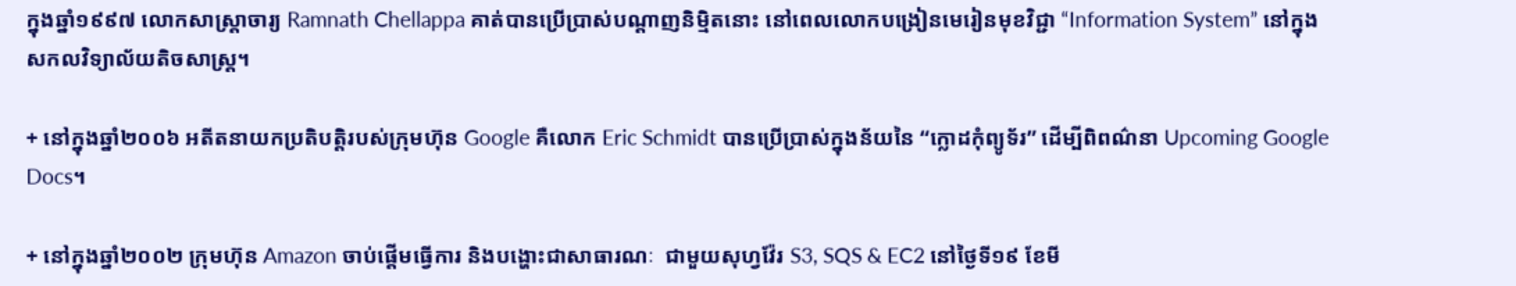ក្នុងឆ្នាំ១៩៩៧ លោកសាស្រ្តាចារ្យ Ramnath Chellappa គាត់បានប្រើប្រាស់បណ្តាញនិម្មិតនោះ នៅពេលលោកបង្រៀនមេរៀនមុខវិជ្ជា “Information System” នៅក្នុងសកលវិទ្យាល័យតិចសាស្រ្ត។

+ នៅក្នុងឆ្នាំ២០០៦ អតីតនាយកប្រតិបត្តិរបស់ក្រុមហ៊ុន Google គឺលោក Eric Schmidt បានប្រើប្រាស់ក្នុងន័យនៃ “ក្លោដកុំព្យូទ័រ” ដើម្បីពិពណ៌នា Upcoming Google Docs។

+ នៅក្នុងឆ្នាំ២០០២ ក្រុមហ៊ុន Amazon ចាប់ផ្តើមធ្វើការ និងបង្ហោះជាសាធារណៈ  ជាមួយសុហ្វវ៉ែរ S3, SQS & EC2 នៅថ្ងៃទី១៩ ខែមី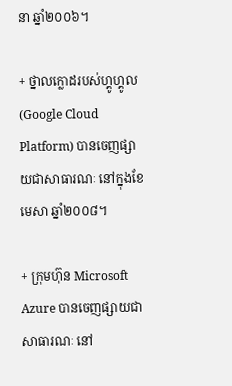នា ឆ្នាំ២០០៦។

+ ថ្នាលក្លោដរបស់ហ្គូហ្គូល (Google Cloud Platform) បានចេញផ្សាយជាសាធារណៈ នៅក្នុងខែមេសា ឆ្នាំ២០០៨។

+ ក្រុមហ៊ុន Microsoft Azure បានចេញផ្សាយជាសាធារណៈ នៅ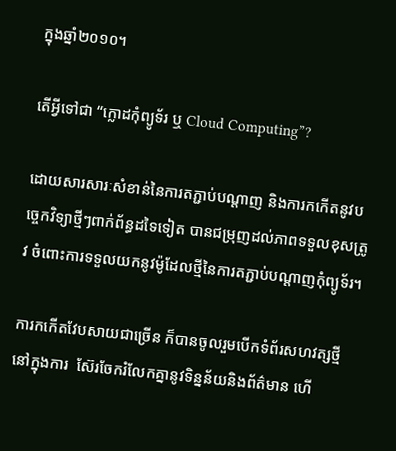ក្នុងឆ្នាំ២០១០។

តើអ្វីទៅជា “ក្លោដកុំព្យូទ័រ ឬ Cloud Computing”?

ដោយសារសារៈសំខាន់នៃការតភ្ជាប់បណ្តាញ និងការកកើតនូវបច្ចេកវិទ្យាថ្មីៗពាក់ព័ន្ធដទៃទៀត បានជម្រុញដល់ភាពទទួលខុសត្រូវ ចំពោះការទទួលយកនូវម៉ូដែលថ្មីនៃការតភ្ជាប់បណ្តាញកុំព្យូទ័រ។

ការកកើតវែបសាយជាច្រើន ក៏បានចូលរួមបើកទំព័រសហវត្សថ្មី នៅក្នុងការ  ស៊ែរចែករំលែកគ្នានូវទិន្នន័យនិងព័ត៌មាន ហើ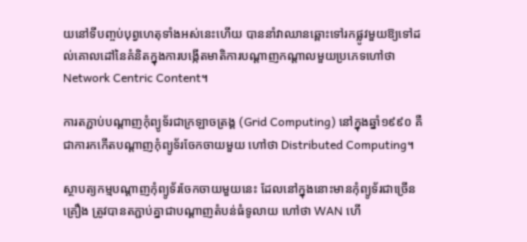យនៅទីបញ្ចប់បុព្វហេតុទាំងអស់នេះហើយ បាននាំវាឈានឆ្ពោះទៅរកផ្លូវមួយឱ្យទៅដល់គោលដៅនៃគំនិតក្នុងការបង្កើតមាតិការបណ្តាញកណ្តាលមួយប្រភេទហៅថា Network Centric Content។

ការតភ្ជាប់បណ្តាញកុំព្យូទ័រជាក្រឡាចត្រង្គ (Grid Computing) នៅក្នុងឆ្នាំ១៩៩០ គឺជាការកកើតបណ្តាញកុំព្យូទ័រចែកចាយមួយ ហៅថា Distributed Computing។

ស្ថាបត្យកម្មបណ្តាញកុំព្យូទ័រចែកចាយមួយនេះ ដែលនៅក្នុងនោះមានកុំព្យូទ័រជាច្រើនគ្រឿង ត្រូវបានតភ្ជាប់គ្នាជាបណ្តាញតំបន់ធំទូលាយ ហៅថា WAN ហើ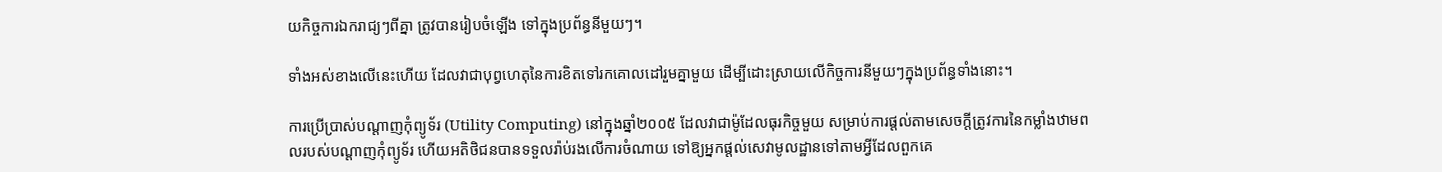យកិច្ចការឯករាជ្យៗពីគ្នា ត្រូវបានរៀបចំឡើង ទៅក្នុងប្រព័ន្ធនីមួយៗ។

ទាំងអស់ខាងលើនេះហើយ ដែលវាជាបុព្វហេតុនៃការខិតទៅរកគោលដៅរួមគ្នាមួយ ដើម្បីដោះស្រាយលើកិច្ចការនីមួយៗក្នុងប្រព័ន្ធទាំងនោះ។

ការប្រើប្រាស់បណ្តាញកុំព្យូទ័រ (Utility Computing) នៅក្នុងឆ្នាំ២០០៥ ដែលវាជាម៉ូដែលធុរកិច្ចមួយ សម្រាប់ការផ្តល់តាមសេចក្តីត្រូវការនៃកម្លាំងឋាមពលរបស់បណ្តាញកុំព្យូទ័រ ហើយអតិថិជនបានទទួលរ៉ាប់រងលើការចំណាយ ទៅឱ្យអ្នកផ្តល់សេវាមូលដ្ឋានទៅតាមអ្វីដែលពួកគេ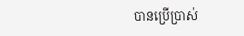បានប្រើប្រាស់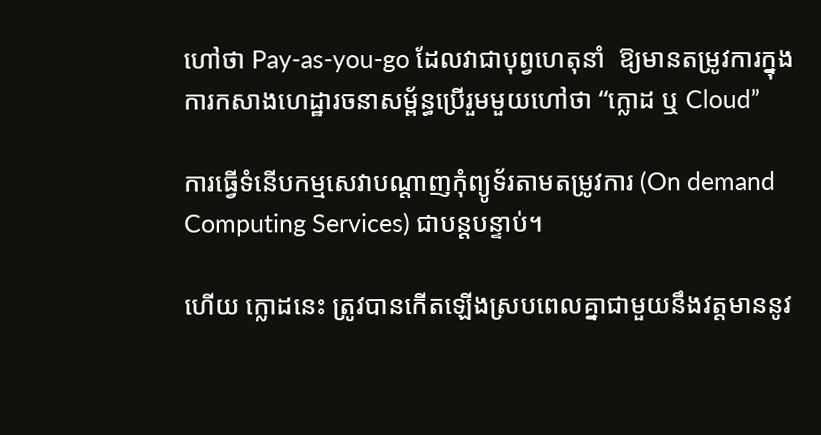ហៅថា Pay-as-you-go ដែលវាជាបុព្វហេតុនាំ  ឱ្យមានតម្រូវការក្នុងការកសាងហេដ្ឋារចនាសម្ព័ន្ធប្រើរួមមួយហៅថា “ក្លោដ ឬ Cloud”

ការធ្វើទំនើបកម្មសេវាបណ្តាញកុំព្យូទ័រតាមតម្រូវការ (On demand Computing Services) ជាបន្តបន្ទាប់។

ហើយ ក្លោដនេះ ត្រូវបានកើតឡើងស្របពេលគ្នាជាមួយនឹងវត្តមាននូវ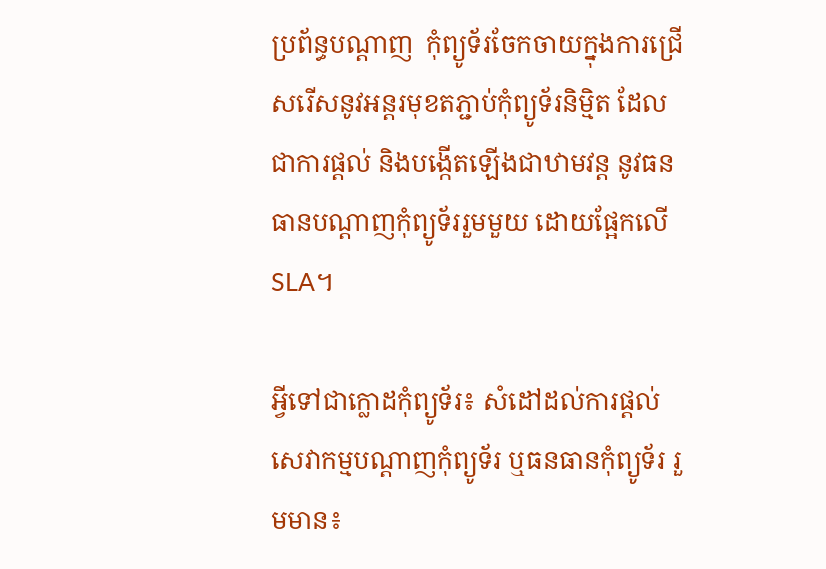ប្រព័ន្ធបណ្តាញ  កុំព្យូទ័រចែកចាយក្នុងការជ្រើសរើសនូវអន្តរមុខតភ្ជាប់កុំព្យូទ័រនិម្មិត ដែលជាការផ្តល់ និងបង្កើតឡើងជាឋាមវន្ត នូវធនធានបណ្តាញកុំព្យូទ័ររួមមួយ ដោយផ្អែកលើ SLA។

អ្វីទៅជាក្លោដកុំព្យូទ័រ៖ សំដៅដល់ការផ្តល់សេវាកម្មបណ្តាញកុំព្យូទ័រ ឬធនធានកុំព្យូទ័រ រួមមាន៖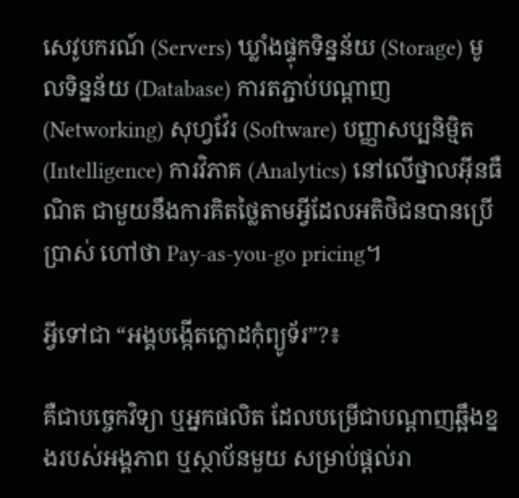សេវូបករណ៍ (Servers) ឃ្លាំងផ្ទុកទិន្នន័យ (Storage) មូលទិន្នន័យ (Database) ការតភ្ជាប់បណ្តាញ (Networking) សុហ្វវ៉ែរ (Software) បញ្ញាសប្បនិម្មិត (Intelligence) ការវិភាគ (Analytics) នៅលើថ្នាលអ៊ីនធឺណិត ជាមួយនឹងការគិតថ្លៃតាមអ្វីដែលអតិថិជនបានប្រើប្រាស់ ហៅថា Pay-as-you-go pricing។

អ្វីទៅជា “អង្គបង្កើតក្លោដកុំព្យូទ័រ”?៖

គឺជាបច្ចេកវិទ្យា ឬអ្នកផលិត ដែលបម្រើជាបណ្តាញឆ្អឹងខ្នងរបស់អង្គភាព ឬស្ថាប័នមួយ សម្រាប់ផ្តល់រា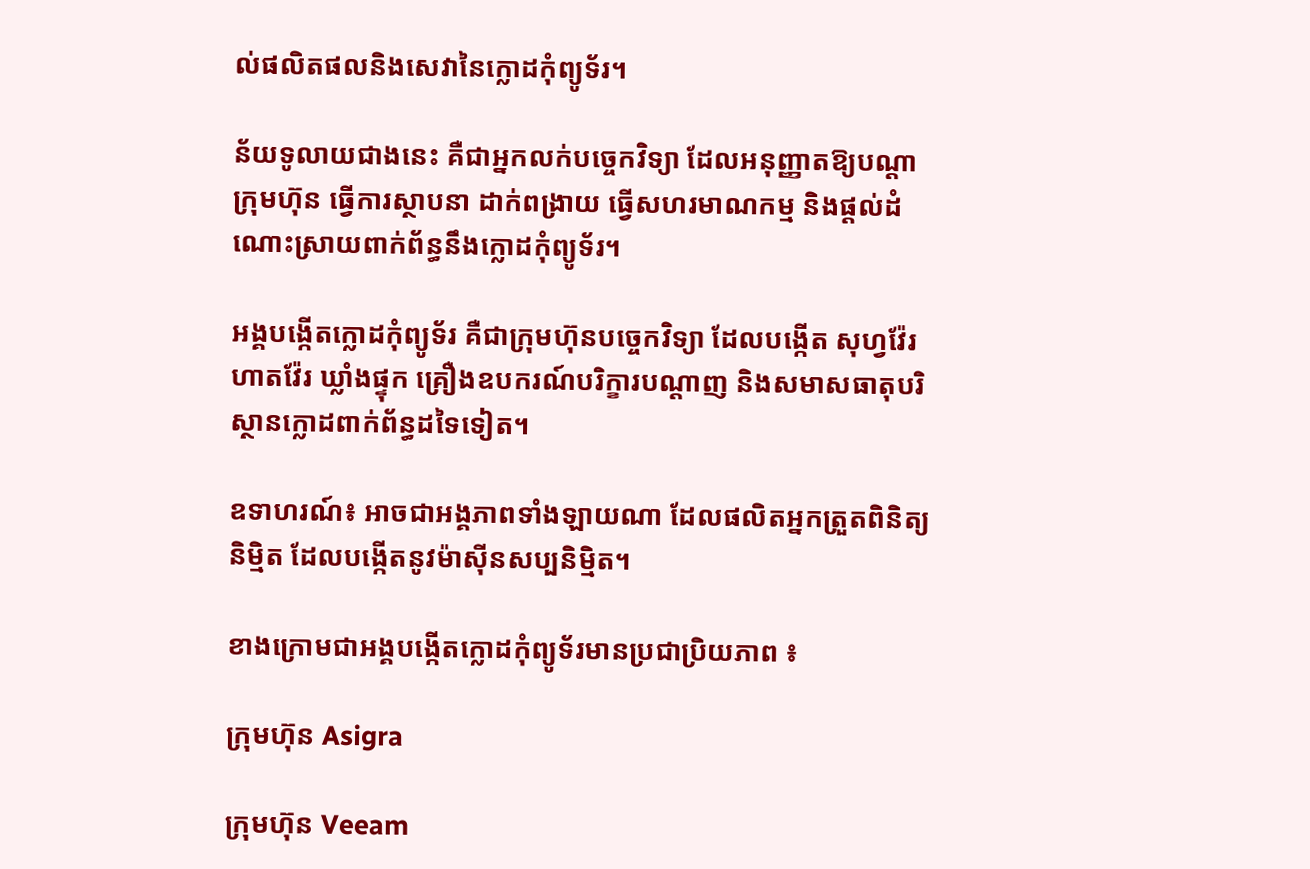ល់ផលិតផលនិងសេវានៃក្លោដកុំព្យូទ័រ។

ន័យទូលាយជាងនេះ គឺជាអ្នកលក់បច្ចេកវិទ្យា ដែលអនុញ្ញាតឱ្យបណ្តាក្រុមហ៊ុន ធ្វើការស្ថាបនា ដាក់ពង្រាយ ធ្វើសហរមាណកម្ម និងផ្តល់ដំណោះស្រាយពាក់ព័ន្ធនឹងក្លោដកុំព្យូទ័រ។

អង្គបង្កើតក្លោដកុំព្យូទ័រ គឺជាក្រុមហ៊ុនបច្ចេកវិទ្យា ដែលបង្កើត សុហ្វវ៉ែរ ហាតវ៉ែរ ឃ្លាំងផ្ទុក គ្រឿងឧបករណ៍បរិក្ខារបណ្តាញ និងសមាសធាតុបរិស្ថានក្លោដពាក់ព័ន្ធដទៃទៀត។

ឧទាហរណ៍៖ អាចជាអង្គភាពទាំងឡាយណា ដែលផលិតអ្នកត្រួតពិនិត្យនិម្មិត ដែលបង្កើតនូវម៉ាស៊ីនសប្បនិម្មិត។

ខាងក្រោមជាអង្គបង្កើតក្លោដកុំព្យូទ័រមានប្រជាប្រិយភាព ៖

ក្រុមហ៊ុន Asigra

ក្រុមហ៊ុន Veeam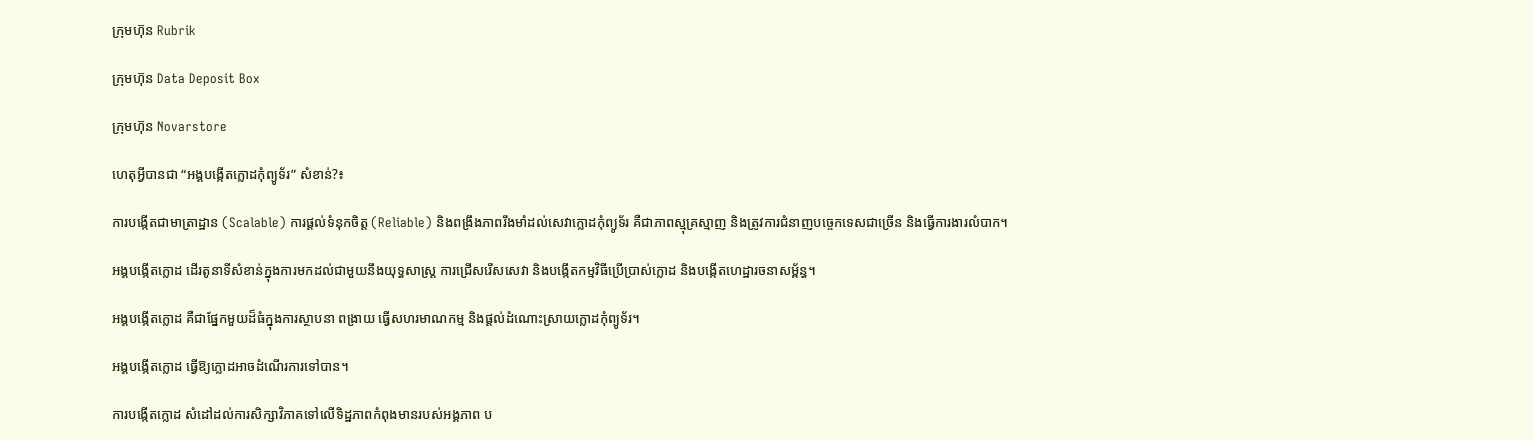ក្រុមហ៊ុន Rubrik

ក្រុមហ៊ុន Data Deposit Box

ក្រុមហ៊ុន Novarstore

ហេតុអ្វីបានជា “អង្គបង្កើតក្លោដកុំព្យូទ័រ” សំខាន់?៖

ការបង្កើតជាមាត្រាដ្ឋាន (Scalable) ការផ្តល់ទំនុកចិត្ត (Reliable) និងពង្រឹងភាពរឹងមាំដល់សេវាក្លោដកុំព្យូទ័រ គឺជាភាពស្មុគ្រស្មាញ និងត្រូវការជំនាញបច្ចេកទេសជាច្រើន និងធ្វើការងារលំបាក។

អង្គបង្កើតក្លោដ ដើរតូនាទីសំខាន់ក្នុងការមកដល់ជាមួយនឹងយុទ្ធសាស្រ្ត ការជ្រើសរើសសេវា និងបង្កើតកម្មវិធីប្រើប្រាស់ក្លោដ និងបង្កើតហេដ្ឋារចនាសម្ព័ន្ធ។

អង្គបង្កើតក្លោដ គឺជាផ្នែកមួយដ៏ធំក្នុងការស្ថាបនា ពង្រាយ ធ្វើសហរមាណកម្ម និងផ្តល់ដំណោះស្រាយក្លោដកុំព្យូទ័រ។

អង្គបង្កើតក្លោដ ធ្វើឱ្យក្លោដអាចដំណើរការទៅបាន។

ការបង្កើតក្លោដ សំដៅដល់ការសិក្សាវិភាគទៅលើទិដ្ឋភាពកំពុងមានរបស់អង្គភាព ប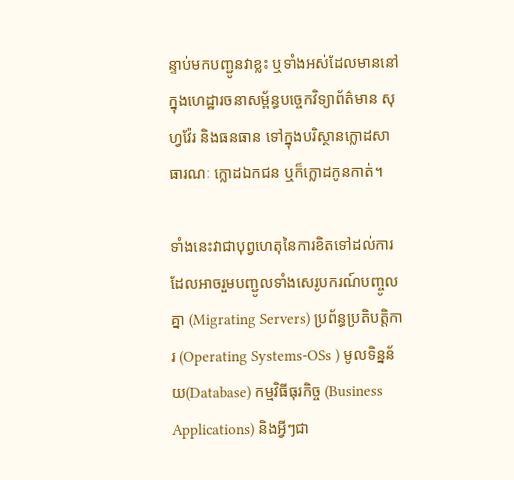ន្ទាប់មកបញ្ជូនវាខ្លះ ឬទាំងអស់ដែលមាននៅក្នុងហេដ្ឋារចនាសម្ព័ន្ធបច្ចេកវិទ្យាព័ត៌មាន សុហ្វវ៉ែរ និងធនធាន ទៅក្នុងបរិស្ថានក្លោដសាធារណៈ ក្លោដឯកជន ឬក៏ក្លោដកូនកាត់។

ទាំងនេះវាជាបុព្វហេតុនៃការខិតទៅដល់ការ ដែលអាចរួមបញ្ជូលទាំងសេរូបករណ៍បញ្ចូលគ្នា (Migrating Servers) ប្រព័ន្ធប្រតិបត្តិការ (Operating Systems-OSs ) មូលទិន្នន័យ(Database) កម្មវិធីធុរកិច្ច (Business Applications) និងអ្វីៗជា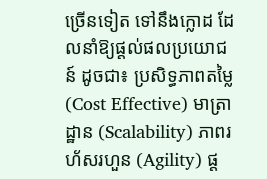ច្រើនទៀត ទៅនឹងក្លោដ ដែលនាំឱ្យផ្តល់ផលប្រយោជន៍ ដូចជា៖ ប្រសិទ្ធភាពតម្លៃ (Cost Effective) មាត្រាដ្ឋាន (Scalability) ភាពរហ័សរហួន (Agility) ផ្ត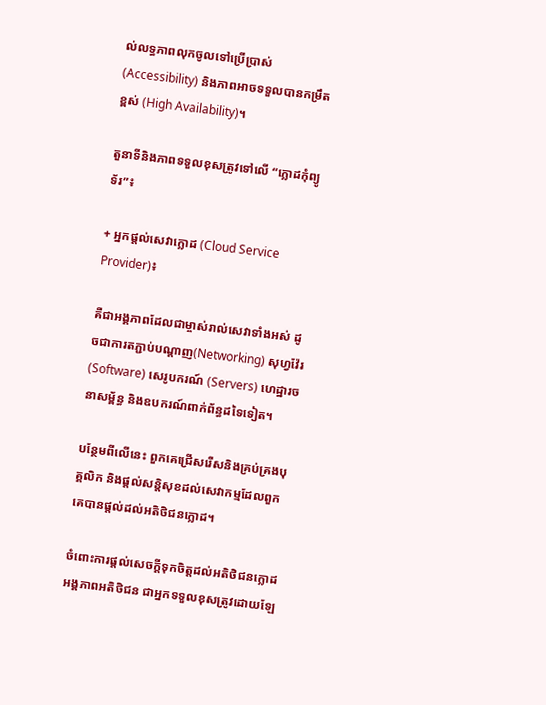ល់លទ្ធភាពលុកចូលទៅប្រើប្រាស់ (Accessibility) និងភាពអាចទទួលបានកម្រឹតខ្ពស់ (High Availability)។

តួនាទីនិងភាពទទួលខុសត្រូវទៅលើ “ក្លោដកុំព្យូទ័រ”៖

+ អ្នកផ្តល់សេវាក្លោដ (Cloud Service Provider)៖

គឺជាអង្គភាពដែលជាម្ចាស់រាល់សេវាទាំងអស់ ដូចជាការតភ្ជាប់បណ្តាញ(Networking) សុហ្វវ៉ែរ (Software) សេរូបករណ៍ (Servers) ហេដ្ឋារចនាសម្ព័ន្ធ និងឧបករណ៍ពាក់ព័ន្ធដទៃទៀត។

បន្ថែមពីលើនេះ ពួកគេជ្រើសរើសនិងគ្រប់គ្រងបុគ្គលិក និងផ្តល់សន្តិសុខដល់សេវាកម្មដែលពួកគេបានផ្តល់ដល់អតិថិជនក្លោដ។

ចំពោះការផ្តល់សេចក្តីទុកចិត្តដល់អតិថិជនក្លោដ  អង្គភាពអតិថិជន ជាអ្នកទទួលខុសត្រូវដោយឡែ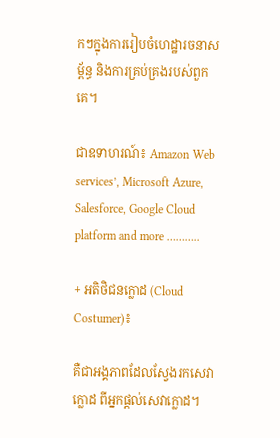កៗក្នុងការរៀបចំហេដ្ឋារចនាសម្ព័ន្ធ និងការគ្រប់គ្រងរបស់ពួកគេ។

ជាឧទាហរណ៍៖ Amazon Web services’, Microsoft Azure, Salesforce, Google Cloud platform and more ………..

+ អតិថិជនក្លោដ (Cloud Costumer)៖

គឺជាអង្គភាពដែលស្វែងរកសេវាក្លោដ ពីអ្នកផ្តល់សេវាក្លោដ។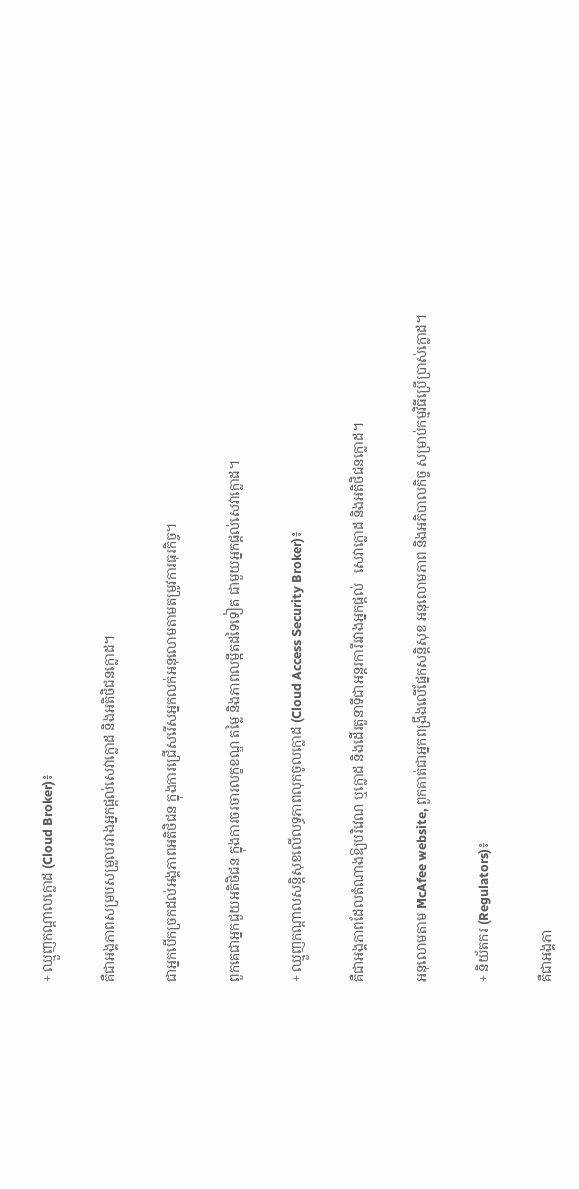+ ឈ្មួញកណ្តាលក្លោដ (Cloud Broker)៖

គឺជាអង្គភាពសម្របសម្រួលរវាងអ្នកផ្តល់សេវាក្លោដ និងអតិថិជនក្លោដ។

ជាអ្នកបើកច្រកដល់អង្គភាពអតិថិជន ក្នុងការជ្រើសរើសអ្នកលក់អនុលោមតាមតម្រូវការធុរកិច្ច។

ពួកគេជាអ្នកជួយអតិថិជន ក្នុងការចរចារលក្ខខណ្ឌ តម្លៃ និងភាពលម្អឹតដទៃទៀត ជាមួយអ្នកផ្តល់សេវាក្លោដ។

+ ឈ្មួញកណ្តាលសន្តិសុខលើលទ្ធភាពលុកចូលក្លោដ (Cloud Access Security Broker)៖

គឺជាអង្គភាពដែលតំណាងឱ្យបរិវេណ ឬក្លោដ និងដើរតួនាទីជាអន្តរការីរវាងអ្នកផ្តល់   សេវាក្លោដ និងអតិថិជនក្លោដ។

អនុលោមតាម McAfee website, ពួកគាត់ជាអ្នកពង្រឹងលើផ្នែកសន្តិសុខ អនុលោមភាព និងអភិបាលកិច្ច សម្រាប់កម្មវិធីប្រើប្រាស់ក្លោដ។

+ និយ័តករ (Regulators)៖

គឺជាអង្គភា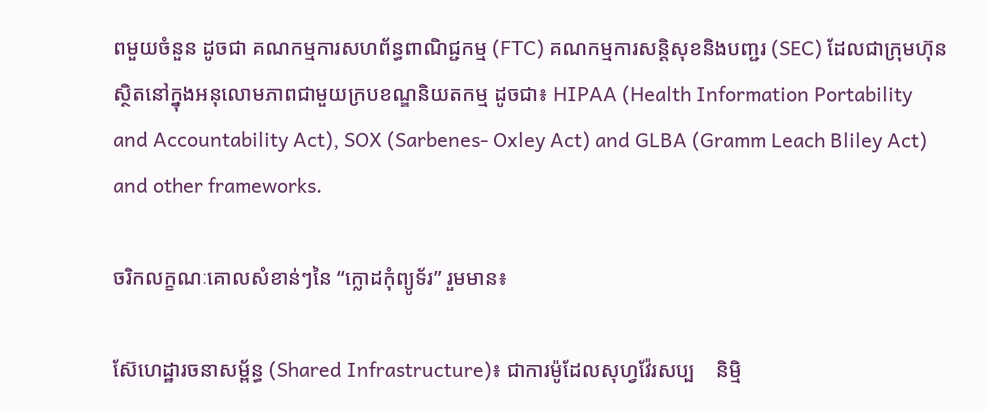ពមួយចំនួន ដូចជា គណកម្មការសហព័ន្ធពាណិជ្ជកម្ម (FTC) គណកម្មការសន្តិសុខនិងបញ្ជរ (SEC) ដែលជាក្រុមហ៊ុនស្ថិតនៅក្នុងអនុលោមភាពជាមួយក្របខណ្ឌនិយតកម្ម ដូចជា៖ HIPAA (Health Information Portability and Accountability Act), SOX (Sarbenes- Oxley Act) and GLBA (Gramm Leach Bliley Act) and other frameworks.

ចរិកលក្ខណៈគោលសំខាន់ៗនៃ “ក្លោដកុំព្យូទ័រ” រួមមាន៖

ស៊ែហេដ្ឋារចនាសម្ព័ន្ធ (Shared Infrastructure)៖ ជាការម៉ូដែលសុហ្វវ៉ែរសប្ប    និម្មិ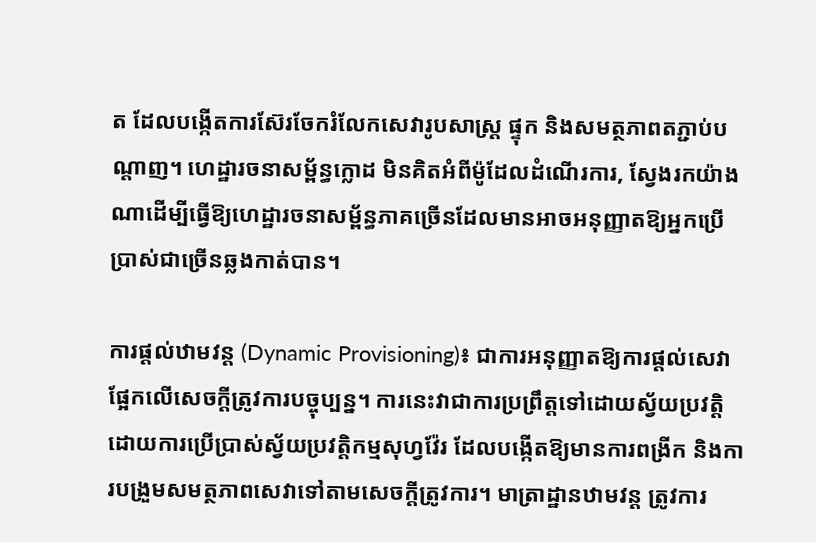ត ដែលបង្កើតការស៊ែរចែករំលែកសេវារូបសាស្រ្ត ផ្ទុក និងសមត្ថភាពតភ្ជាប់បណ្តាញ។ ហេដ្ឋារចនាសម្ព័ន្ធក្លោដ មិនគិតអំពីម៉ូដែលដំណើរការ, ស្វែងរកយ៉ាងណាដើម្បីធ្វើឱ្យហេដ្ឋារចនាសម្ព័ន្ធភាគច្រើនដែលមានអាចអនុញ្ញាតឱ្យអ្នកប្រើប្រាស់ជាច្រើនឆ្លងកាត់បាន។

ការផ្តល់ឋាមវន្ត (Dynamic Provisioning)៖ ជាការអនុញ្ញាតឱ្យការផ្តល់សេវាផ្អែកលើសេចក្តីត្រូវការបច្ចុប្បន្ន។ ការនេះវាជាការប្រព្រឹត្តទៅដោយស្វ័យប្រវត្តិ ដោយការប្រើប្រាស់ស្វ័យប្រវត្តិកម្មសុហ្វវ៉ែរ ដែលបង្កើតឱ្យមានការពង្រីក និងការបង្រួមសមត្ថភាពសេវាទៅតាមសេចក្តីត្រូវការ។ មាត្រាដ្ឋានឋាមវន្ត ត្រូវការ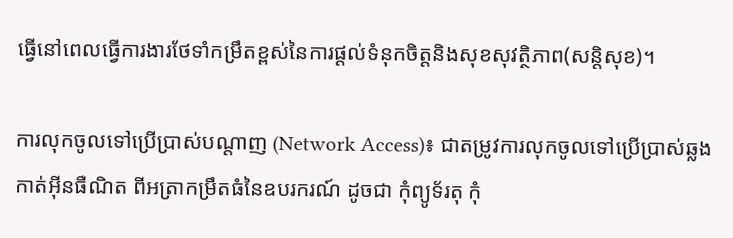ធ្វើនៅពេលធ្វើការងារថែទាំកម្រឹតខ្ពស់នៃការផ្តល់ទំនុកចិត្តនិងសុខសុវត្ថិភាព(សន្តិសុខ)។

ការលុកចូលទៅប្រើប្រាស់បណ្តាញ (Network Access)៖ ជាតម្រូវការលុកចូលទៅប្រើប្រាស់ឆ្លងកាត់អ៊ីនធឺណិត ពីអត្រាកម្រឹតធំនៃឧបរករណ៍ ដូចជា កុំព្យូទ័រតុ កុំ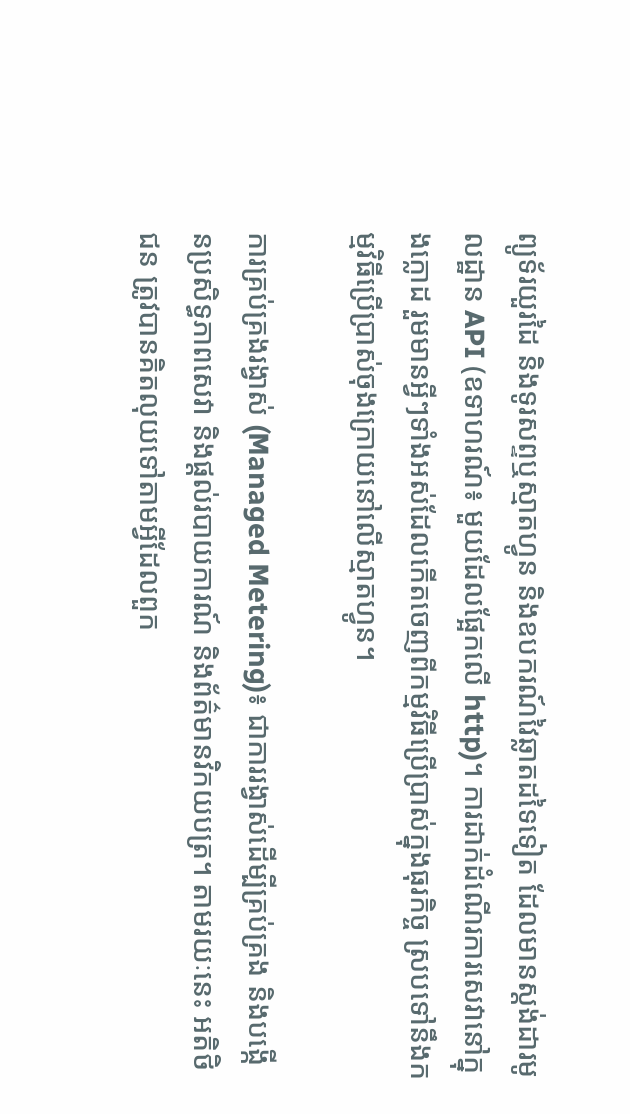ព្យូទ័រយួរដៃ និងទូរសព្ទឬស្មាតហ្វូន និងឧបករណ៍វៃឆ្លាតដទៃទៀត ដែលមានស្តង់ដារមូលដ្ឋាន API (ឧទាហរណ៍៖ មួយដែលផ្អែកលើ http)។ ការដាក់ដំណើរការសេវានៅក្នុងក្លោដ រួមមានអ្វីៗទាំងអស់ដែលកើតចេញពីកម្មវិធីប្រើប្រាស់ក្នុងធុរកិច្ច ស្របទៅនឹងកម្មវិធីប្រើប្រាស់ចុងក្រោយនៅលើស្មាតហ្វូន។

ការគ្រប់គ្រងរង្វាស់ (Managed Metering)៖ ជាការរង្វាស់ដើម្បីគ្រប់គ្រង និងបង្កើនប្រសិទ្ធភាពសេវា និងផ្តល់របាយការណ៍ និងព័ត៌មានវិកយបត្រ។ តាមរយៈនេះ អតិថិជន ត្រូវបានគិតលុយទៅតាមអ្វីដែលពួក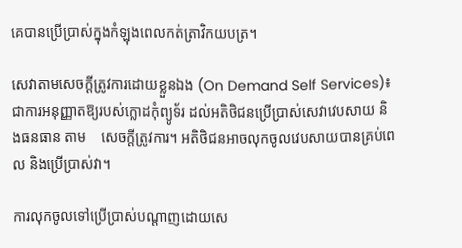គេបានប្រើប្រាស់ក្នុងកំឡុងពេលកត់ត្រាវិកយបត្រ។

សេវាតាមសេចក្តីត្រូវការដោយខ្លួនឯង (On Demand Self Services)៖ ជាការអនុញ្ញាតឱ្យរបស់ក្លោដកុំព្យូទ័រ ដល់អតិថិជនប្រើប្រាស់សេវាវេបសាយ និងធនធាន តាម    សេចក្តីត្រូវការ។ អតិថិជនអាចលុកចូលវេបសាយបានគ្រប់ពេល និងប្រើប្រាស់វា។

ការលុកចូលទៅប្រើប្រាស់បណ្តាញដោយសេ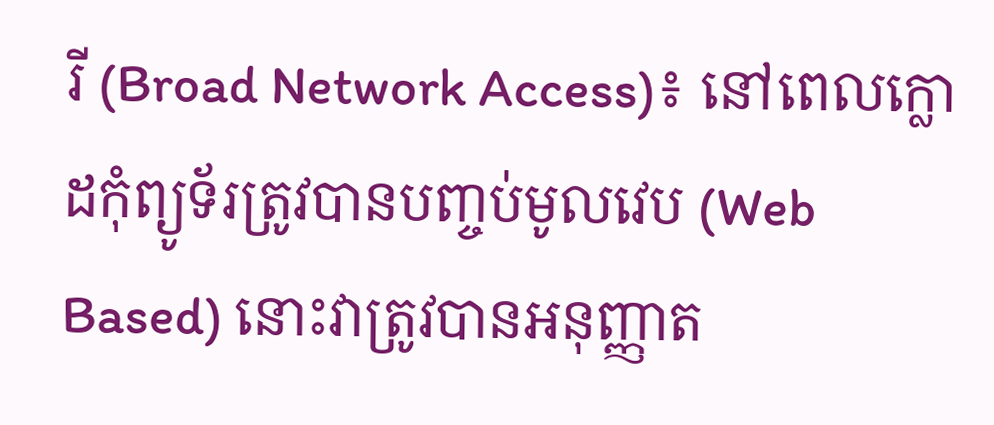រី (Broad Network Access)៖ នៅពេលក្លោដកុំព្យូទ័រត្រូវបានបញ្ចប់មូលវេប (Web Based) នោះវាត្រូវបានអនុញ្ញាត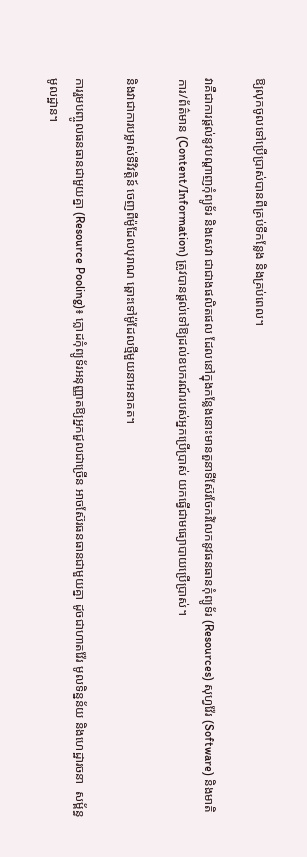ឱ្យលុកចូលទៅប្រើប្រាស់បានពីគ្រប់ទីកន្លែង និងគ្រប់ពេល។

វាគឺជាការផ្តល់នូវបណ្តាញកុំព្យូទ័រ និងសេវា ជាជាងផលិតផល ដែលនៅក្នុងកន្លែងនោះមានតួនាទីស៊ែរចែករំលែកនូវធនធានកុំព្យូទ័រ (Resources) សុហ្វវ៉ែរ (Software) និងមាតិការ/ព័ត៌មាន (Content/Information) ត្រូវបានផ្តល់ទៅឱ្យដល់ឧបករណ៍របស់អ្នកប្រើប្រាស់ យកធ្វើជាមធ្យោបាយប្រើប្រាស់។

និងវាជាការបម្លាស់ទីវិវត្តិន៍ ចេញពីម៉ូដែលបុរាណ ឆ្ពោះទៅម៉ូដែលថ្មីមួយនាអនាគត។

ការរួមបញ្ចូលធនធានជាមួយគ្នា (Resource Pooling)៖ ក្លោដកុំព្យូទ័រអនុញ្ញាតឱ្យអ្នកជួលជាច្រើន អាចស៊ែរធនធានជាមួយគ្នា ដូចជាហាតវ៉ែរ មូលទិន្នន័យ និងហេដ្ឋារចនា  សម្ព័ន្ធមូលដ្ឋាន។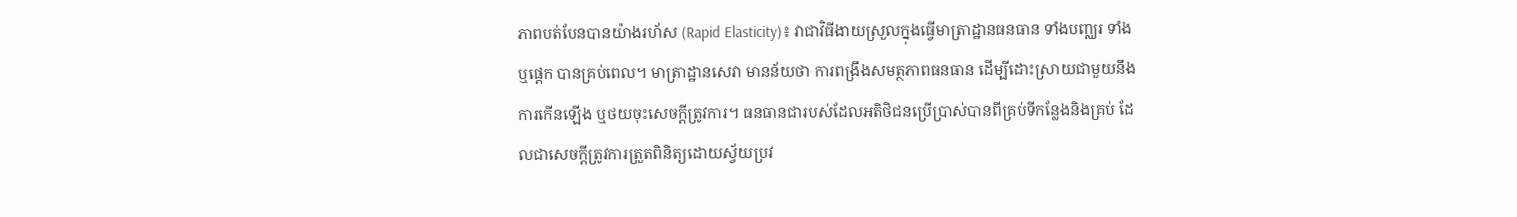ភាពបត់បែនបានយ៉ាងរហ័ស (Rapid Elasticity)៖ វាជាវិធីងាយស្រួលក្នុងធ្វើមាត្រាដ្ឋានធនធាន ទាំងបញ្ឈរ ទាំងឬផ្តេក បានគ្រប់ពេល។ មាត្រាដ្ឋានសេវា មានន័យថា ការពង្រឹងសមត្ថភាពធនធាន ដើម្បីដោះស្រាយជាមួយនឹងការកើនឡើង ឬថយចុះសេចក្តីត្រូវការ។ ធនធានជារបស់ដែលអតិថិជនប្រើប្រាស់បានពីគ្រប់ទីកន្លែងនិងគ្រប់ ដែលជាសេចក្តីត្រូវការត្រួតពិនិត្យដោយស្វ័យប្រវ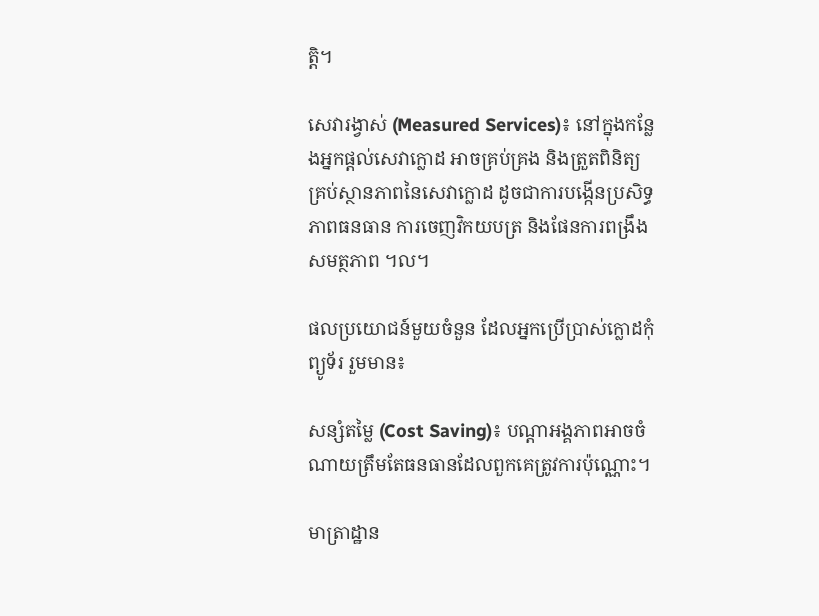ត្តិ។

សេវារង្វាស់ (Measured Services)៖ នៅក្នុងកន្លែងអ្នកផ្តល់សេវាក្លោដ អាចគ្រប់គ្រង និងត្រួតពិនិត្យគ្រប់ស្ថានភាពនៃសេវាក្លោដ ដូចជាការបង្កើនប្រសិទ្ធភាពធនធាន ការចេញវិកយបត្រ និងផែនការពង្រឹងសមត្ថភាព ។ល។

ផលប្រយោជន៍មួយចំនួន ដែលអ្នកប្រើប្រាស់ក្លោដកុំព្យូទ័រ រួមមាន៖

សន្សំតម្លៃ (Cost Saving)៖ បណ្តាអង្គភាពអាចចំណាយត្រឹមតែធនធានដែលពួកគេត្រូវការប៉ុណ្ណោះ។

មាត្រាដ្ឋាន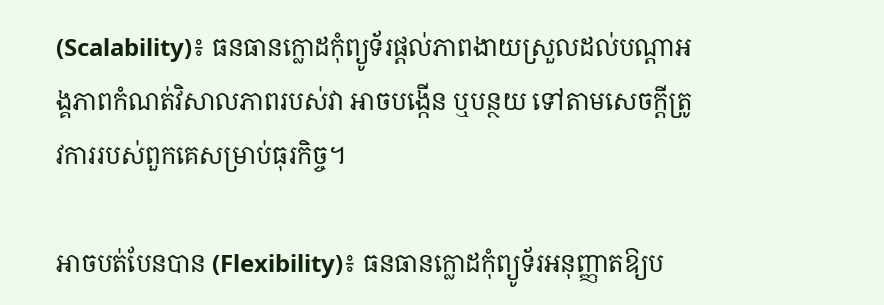(Scalability)៖ ធនធានក្លោដកុំព្យូទ័រផ្តល់ភាពងាយស្រួលដល់បណ្តាអង្គភាពកំណត់វិសាលភាពរបស់វា អាចបង្កើន ឬបន្ថយ ទៅតាមសេចក្តីត្រូវការរបស់ពួកគេសម្រាប់ធុរកិច្ច។

អាចបត់បែនបាន (Flexibility)៖ ធនធានក្លោដកុំព្យូទ័រអនុញ្ញាតឱ្យប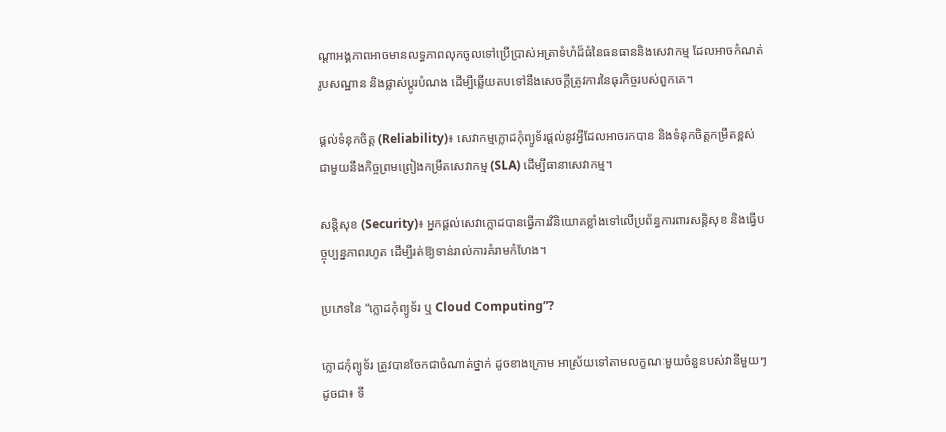ណ្តាអង្គភាពអាចមានលទ្ធភាពលុកចូលទៅប្រើប្រាស់អត្រាទំហំដ៏ធំនៃធនធាននិងសេវាកម្ម ដែលអាចកំណត់រូបសណ្ឋាន និងផ្លាស់ប្តូរបំណង ដើម្បីឆ្លើយតបទៅនឹងសេចក្តីត្រូវការនៃធុរកិច្ចរបស់ពួកគេ។

ផ្តល់ទំនុកចិត្ត (Reliability)៖ សេវាកម្មក្លោដកុំព្យូទ័រផ្តល់នូវអ្វីដែលអាចរកបាន និងទំនុកចិត្តកម្រឹតខ្ពស់ ជាមួយនឹងកិច្ចព្រមព្រៀងកម្រឹតសេវាកម្ម (SLA) ដើម្បីធានាសេវាកម្ម។

សន្តិសុខ (Security)៖ អ្នកផ្តល់សេវាក្លោដបានធ្វើការវិនិយោគខ្លាំងទៅលើប្រព័ន្ធការពារសន្តិសុខ និងធ្វើបច្ចុប្បន្នភាពរហូត ដើម្បីរត់ឱ្យទាន់រាល់ការគំរាមកំហែង។

ប្រភេទនៃ “ក្លោដកុំព្យូទ័រ ឬ Cloud Computing”?

ក្លោដកុំព្យូទ័រ ត្រូវបានចែកជាចំណាត់ថ្នាក់ ដូចខាងក្រោម អាស្រ័យទៅតាមលក្ខណៈមួយចំនួនបស់វានីមួយៗ ដូចជា៖ ទី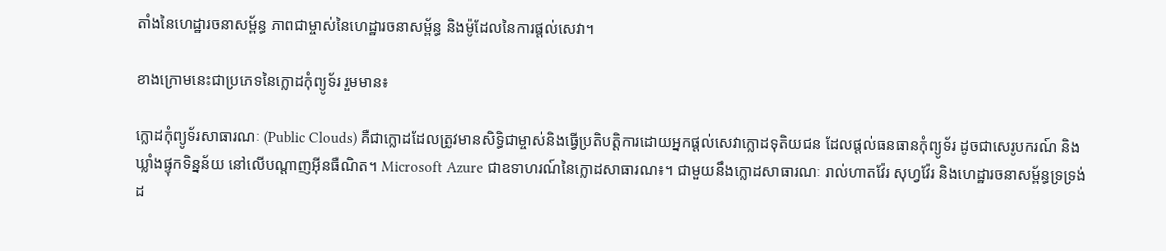តាំងនៃហេដ្ឋារចនាសម្ព័ន្ធ ភាពជាម្ចាស់នៃហេដ្ឋារចនាសម្ព័ន្ធ និងម៉ូដែលនៃការផ្តល់សេវា។

ខាងក្រោមនេះជាប្រភេទនៃក្លោដកុំព្យូទ័រ រួមមាន៖

ក្លោដកុំព្យូទ័រសាធារណៈ (Public Clouds) គឺជាក្លោដដែលត្រូវមានសិទ្ធិជាម្ចាស់និងធ្វើប្រតិបត្តិការដោយអ្នកផ្តល់សេវាក្លោដទុតិយជន ដែលផ្តល់ធនធានកុំព្យូទ័រ ដូចជាសេរូបករណ៍ និងឃ្លាំងផ្ទុកទិន្នន័យ នៅលើបណ្តាញអ៊ីនធឺណិត។ Microsoft Azure ជាឧទាហរណ៍នៃក្លោដសាធារណ៖។ ជាមួយនឹងក្លោដសាធារណៈ រាល់ហាតវ៉ែរ សុហ្វវ៉ែរ និងហេដ្ឋារចនាសម្ព័ន្ធទ្រទ្រង់ដ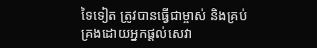ទៃទៀត ត្រូវបានធ្វើជាម្ចាស់ និងគ្រប់គ្រងដោយអ្នកផ្តល់សេវា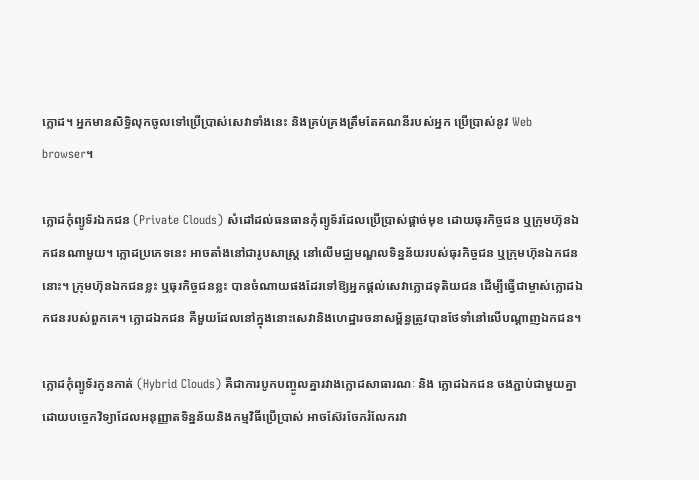ក្លោដ។ អ្នកមានសិទ្ធិលុកចូលទៅប្រើប្រាស់សេវាទាំងនេះ និងគ្រប់គ្រងត្រឹមតែគណនីរបស់អ្នក ប្រើប្រាស់នូវ Web browser។

ក្លោដកុំព្យូទ័រឯកជន (Private Clouds) សំដៅដល់ធនធានកុំព្យូទ័រដែលប្រើប្រាស់ផ្តាច់មុខ ដោយធុរកិច្ចជន ឬក្រុមហ៊ុនឯកជនណាមួយ។ ក្លោដប្រភេទនេះ អាចតាំងនៅជារូបសាស្រ្ត នៅលើមជ្ឈមណ្ឌលទិន្នន័យរបស់ធុរកិច្ចជន ឬក្រុមហ៊ុនឯកជននោះ។ ក្រុមហ៊ុនឯកជនខ្លះ ឬធុរកិច្ចជនខ្លះ បានចំណាយផងដែរទៅឱ្យអ្នកផ្តល់សេវាក្លោដទុតិយជន ដើម្បីធ្វើជាម្ចាស់ក្លោដឯកជនរបស់ពួកគេ។ ក្លោដឯកជន គឺមួយដែលនៅក្នុងនោះសេវានិងហេដ្ឋារចនាសម្ព័ន្ធត្រូវបានថែទាំនៅលើបណ្តាញឯកជន។

ក្លោដកុំព្យូទ័រកូនកាត់ (Hybrid Clouds) គឺជាការបូកបញ្ចូលគ្នារវាងក្លោដសាធារណៈ និង ក្លោដឯកជន ចងភ្ជាប់ជាមួយគ្នាដោយបច្ចេកវិទ្យាដែលអនុញ្ញាតទិន្នន័យនិងកម្មវិធីប្រើប្រាស់ អាចស៊ែរចែករំលែករវា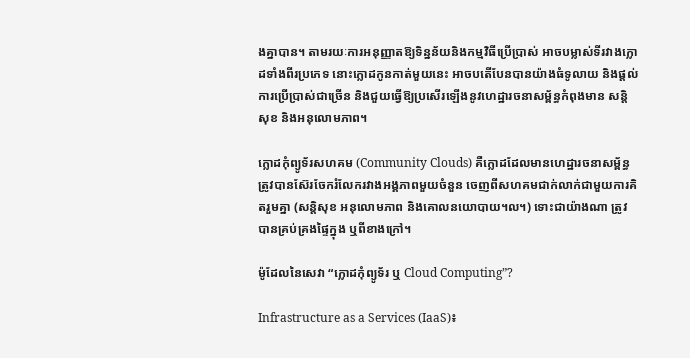ងគ្នាបាន។ តាមរយៈការអនុញ្ញាតឱ្យទិន្នន័យនិងកម្មវិធីប្រើប្រាស់ អាចបម្លាស់ទីរវាងក្លោដទាំងពីរប្រភេទ នោះក្លោដកូនកាត់មួយនេះ អាចបតើបែនបានយ៉ាងធំទូលាយ និងផ្តល់ការប្រើប្រាស់ជាច្រើន និងជួយធ្វើឱ្យប្រសើរឡើងនូវហេដ្ឋារចនាសម្ព័ន្ធកំពុងមាន សន្តិសុខ និងអនុលោមភាព។

ក្លោដកុំព្យូទ័រសហគម (Community Clouds) គឺក្លោដដែលមានហេដ្ឋារចនាសម្ព័ន្ធ ត្រូវបានស៊ែរចែករំលែករវាងអង្គភាពមួយចំនួន ចេញពីសហគមជាក់លាក់ជាមួយការគិតរួមគ្នា (សន្តិសុខ អនុលោមភាព និងគោលនយោបាយ។ល។) ទោះជាយ៉ាងណា ត្រូវបានគ្រប់គ្រងផ្ទៃក្នុង ឬពីខាងក្រៅ។

ម៉ូដែលនៃសេវា “ក្លោដកុំព្យូទ័រ ឬ Cloud Computing”?

Infrastructure as a Services (IaaS)៖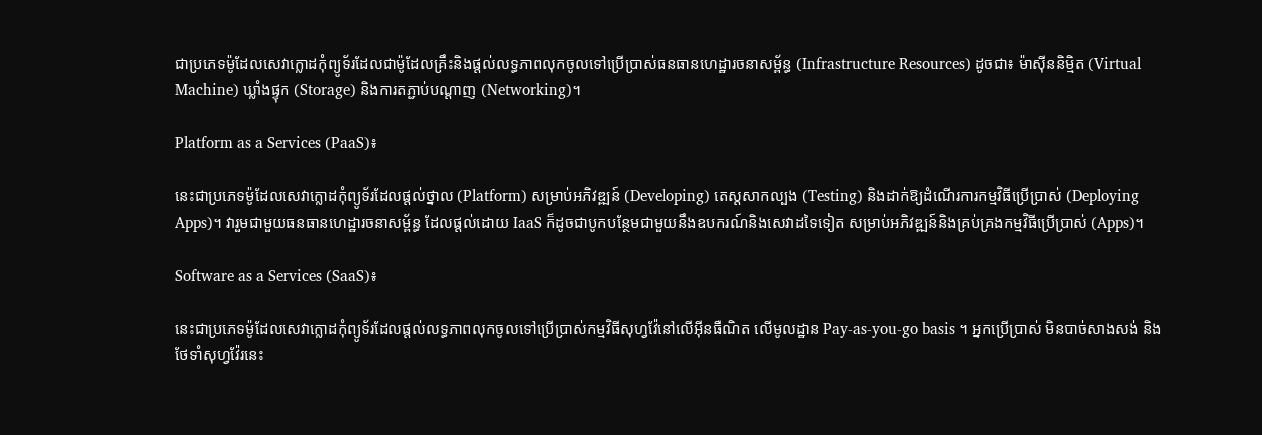ជាប្រភេទម៉ូដែលសេវាក្លោដកុំព្យូទ័រដែលជាម៉ូដែលគ្រឹះនិងផ្តល់លទ្ធភាពលុកចូលទៅប្រើប្រាស់ធនធានហេដ្ឋារចនាសម្ព័ន្ធ (Infrastructure Resources) ដូចជា៖ ម៉ាស៊ីននិម្មិត (Virtual Machine) ឃ្លាំងផ្ទុក (Storage) និងការតភ្ជាប់បណ្តាញ (Networking)។

Platform as a Services (PaaS)៖

នេះជាប្រភេទម៉ូដែលសេវាក្លោដកុំព្យូទ័រដែលផ្តល់ថ្នាល (Platform) សម្រាប់អភិវឌ្ឍន៍ (Developing) តេស្តសាកល្បង (Testing) និងដាក់ឱ្យដំណើរការកម្មវិធីប្រើប្រាស់ (Deploying Apps)។ វារួមជាមួយធនធានហេដ្ឋារចនាសម្ព័ន្ធ ដែលផ្តល់ដោយ IaaS ក៏ដូចជាបូកបន្ថែមជាមួយនឹងឧបករណ៍និងសេវាដទៃទៀត សម្រាប់អភិវឌ្ឍន៍និងគ្រប់គ្រងកម្មវិធីប្រើប្រាស់ (Apps)។

Software as a Services (SaaS)៖

នេះជាប្រភេទម៉ូដែលសេវាក្លោដកុំព្យូទ័រដែលផ្តល់លទ្ធភាពលុកចូលទៅប្រើប្រាស់កម្មវិធីសុហ្វវ៉ែនៅលើអ៊ីនធឺណិត លើមូលដ្ឋាន Pay-as-you-go basis ។ អ្នកប្រើប្រាស់ មិនបាច់សាងសង់ និងថែទាំសុហ្វវ៉ែរនេះ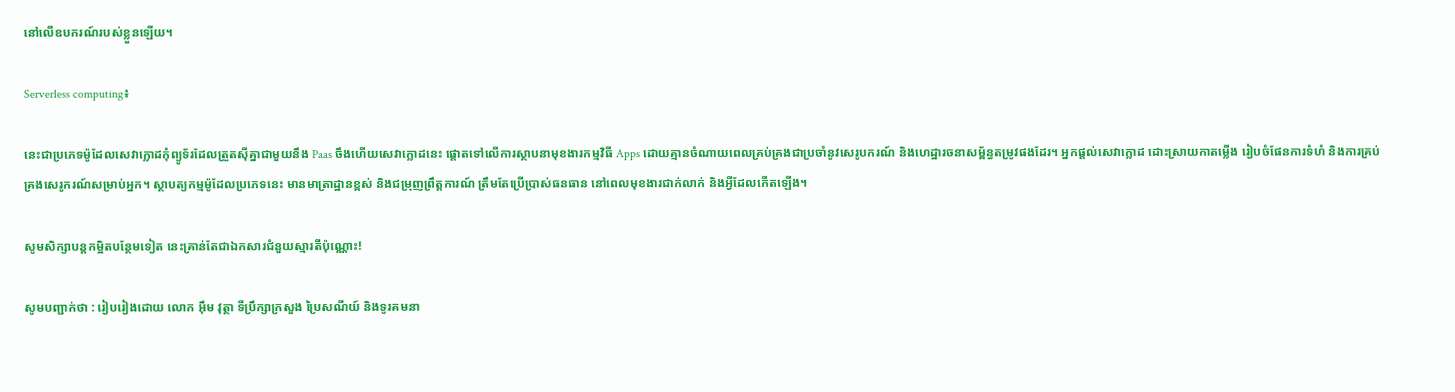នៅលើឧបករណ៍របស់ខ្លួនឡើយ។

Serverless computing៖

នេះជាប្រភេទម៉ូដែលសេវាក្លោដកុំព្យូទ័រដែលត្រួតស៊ីគ្នាជាមួយនឹង Paas ចឹងហើយសេវាក្លោដនេះ ផ្តោតទៅលើការស្ថាបនាមុខងារកម្មវិធី Apps ដោយគ្មានចំណាយពេលគ្រប់គ្រងជាប្រចាំនូវសេរូបករណ៍ និងហេដ្ឋារចនាសម្ព័ន្ធតម្រូវផងដែរ។ អ្នកផ្តល់សេវាក្លោដ ដោះស្រាយកាតម្លើង រៀបចំផែនការទំហំ និងការគ្រប់គ្រងសេរូករណ៍សម្រាប់អ្នក។ ស្ថាបត្យកម្មម៉ូដែលប្រភេទនេះ មានមាត្រាដ្ឋានខ្ពស់ និងជម្រុញព្រឹត្តការណ៍ ត្រឹមតែប្រើប្រាស់ធនធាន នៅពេលមុខងារជាក់លាក់ និងអ្វីដែលកើតឡើង។

សូមសិក្សាបន្តកម្អិតបន្ថែមទៀត នេះគ្រាន់តែជាឯកសារជំនួយស្មារតីប៉ុណ្ណោះ!

សូមបញ្ជាក់ថា : រៀបរៀងដោយ លោក អ៊ឹម វុត្ថា ទីប្រឹក្សាក្រសួង ប្រៃសណីយ៍ និងទូរគមនា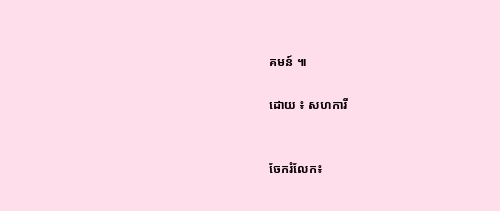គមន៍ ៕

ដោយ ៖ សហការី


ចែករំលែក៖